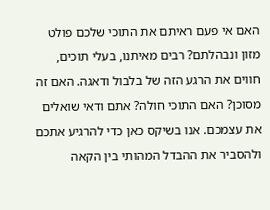האם אי פעם ראיתם את התוכי שלכם פולט מזון ונבהלתם? רבים מאיתנו, בעלי תוכים, חווים את הרגע הזה של בלבול ודאגה. האם זה מסוכן? האם התוכי חולה? אתם ודאי שואלים את עצמכם. אנו בשיקס כאן כדי להרגיע אתכם ולהסביר את ההבדל המהותי בין הקאה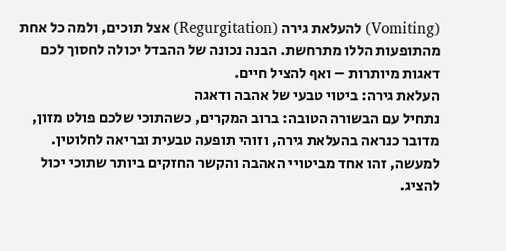(Vomiting) להעלאת גירה (Regurgitation) אצל תוכים, ולמה כל אחת מהתופעות הללו מתרחשת. הבנה נכונה של ההבדל יכולה לחסוך לכם דאגות מיותרות – ואף להציל חיים.
העלאת גירה: ביטוי טבעי של אהבה ודאגה
נתחיל עם הבשורה הטובה: ברוב המקרים, כשהתוכי שלכם פולט מזון, מדובר כנראה בהעלאת גירה, וזוהי תופעה טבעית ובריאה לחלוטין. למעשה, זהו אחד מביטויי האהבה והקשר החזקים ביותר שתוכי יכול להציג.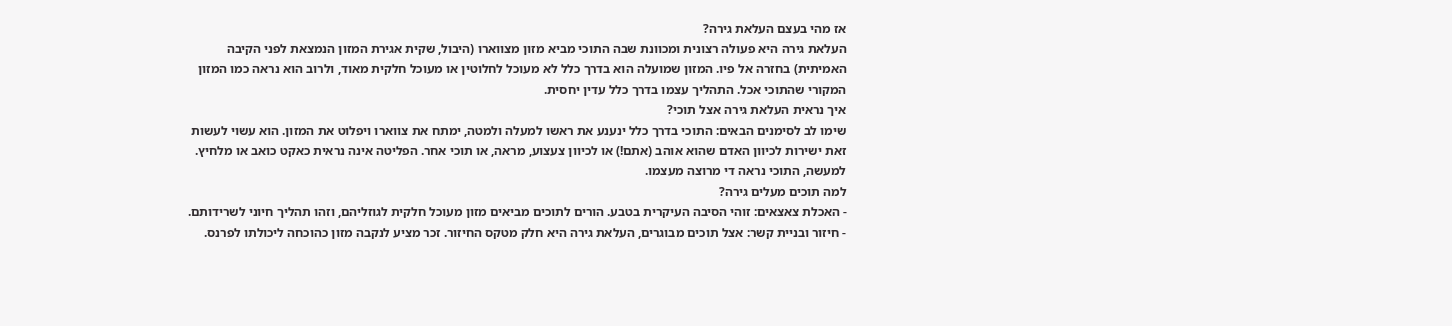אז מהי בעצם העלאת גירה?
העלאת גירה היא פעולה רצונית ומכוונת שבה התוכי מביא מזון מצווארו (היבול, שקית אגירת המזון הנמצאת לפני הקיבה האמיתית) בחזרה אל פיו. המזון שמועלה הוא בדרך כלל לא מעוכל לחלוטין או מעוכל חלקית מאוד, ולרוב הוא נראה כמו המזון המקורי שהתוכי אכל. התהליך עצמו בדרך כלל עדין יחסית.
איך נראית העלאת גירה אצל תוכי?
שימו לב לסימנים הבאים: התוכי בדרך כלל ינענע את ראשו למעלה ולמטה, ימתח את צווארו ויפלוט את המזון. הוא עשוי לעשות זאת ישירות לכיוון האדם שהוא אוהב (אתם!) או לכיוון צעצוע, מראה, או תוכי אחר. הפליטה אינה נראית כאקט כואב או מלחיץ. למעשה, התוכי נראה די מרוצה מעצמו.
למה תוכים מעלים גירה?
- האכלת צאצאים: זוהי הסיבה העיקרית בטבע. הורים לתוכים מביאים מזון מעוכל חלקית לגוזליהם, וזהו תהליך חיוני לשרידותם.
- חיזור ובניית קשר: אצל תוכים מבוגרים, העלאת גירה היא חלק מטקס החיזור. זכר מציע לנקבה מזון כהוכחה ליכולתו לפרנס.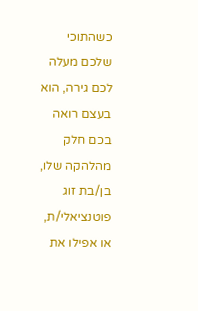כשהתוכי שלכם מעלה לכם גירה, הוא בעצם רואה בכם חלק מהלהקה שלו, בן/בת זוג פוטנציאלי/ת, או אפילו את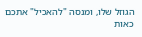הגוזל שלו, ומנסה "להאכיל" אתכם כאות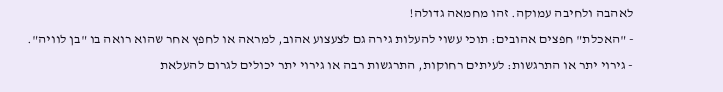לאהבה ולחיבה עמוקה. זהו מחמאה גדולה!
- "האכלת" חפצים אהובים: תוכי עשוי להעלות גירה גם לצעצוע אהוב, למראה או לחפץ אחר שהוא רואה בו "בן לוויה".
- גירוי יתר או התרגשות: לעיתים רחוקות, התרגשות רבה או גירוי יתר יכולים לגרום להעלאת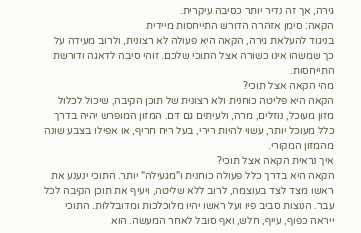גירה, אך זה נדיר יותר כסיבה עיקרית.
הקאה: סימן אזהרה הדורש התייחסות מיידית
בניגוד להעלאת גירה, הקאה היא פעולה לא רצונית, ולרוב מעידה על כך שמשהו אינו כשורה אצל התוכי שלכם. זוהי סיבה לדאגה ודורשת התייחסות.
מהי הקאה אצל תוכי?
הקאה היא פליטה כוחנית ולא רצונית של תוכן הקיבה, שיכול לכלול מזון מעוכל, נוזלים, מרה, ולעיתים גם דם. המזון המופרש יהיה בדרך כלל מעוכל יותר, עשוי להיות רירי, בעל ריח חריף, או אפילו בצבע שונה מהמזון המקורי.
איך נראית הקאה אצל תוכי?
הקאה היא בדרך כלל פעולה כוחנית ו"מגעילה" יותר. התוכי ינענע את ראשו מצד לצד בעוצמה, לרוב ללא שליטה, ויעיף את תוכן הקיבה לכל עבר. הנוצות סביב פיו ועל ראשו יהיו מלוכלכות ומדובללות. התוכי ייראה כפוף, עייף, חלש, ואף סובל לאחר המעשה. הוא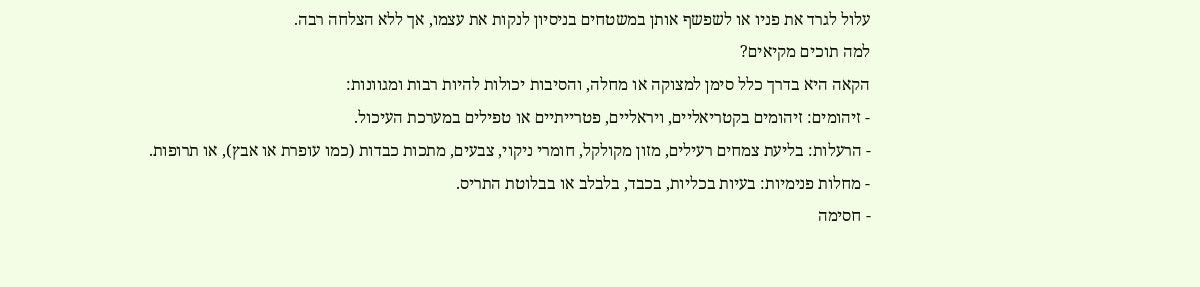עלול לגרד את פניו או לשפשף אותן במשטחים בניסיון לנקות את עצמו, אך ללא הצלחה רבה.
למה תוכים מקיאים?
הקאה היא בדרך כלל סימן למצוקה או מחלה, והסיבות יכולות להיות רבות ומגוונות:
- זיהומים: זיהומים בקטריאליים, ויראליים, פטרייתיים או טפילים במערכת העיכול.
- הרעלות: בליעת צמחים רעילים, מזון מקולקל, חומרי ניקוי, צבעים, מתכות כבדות (כמו עופרת או אבץ), או תרופות.
- מחלות פנימיות: בעיות בכליות, בכבד, בלבלב או בבלוטת התריס.
- חסימה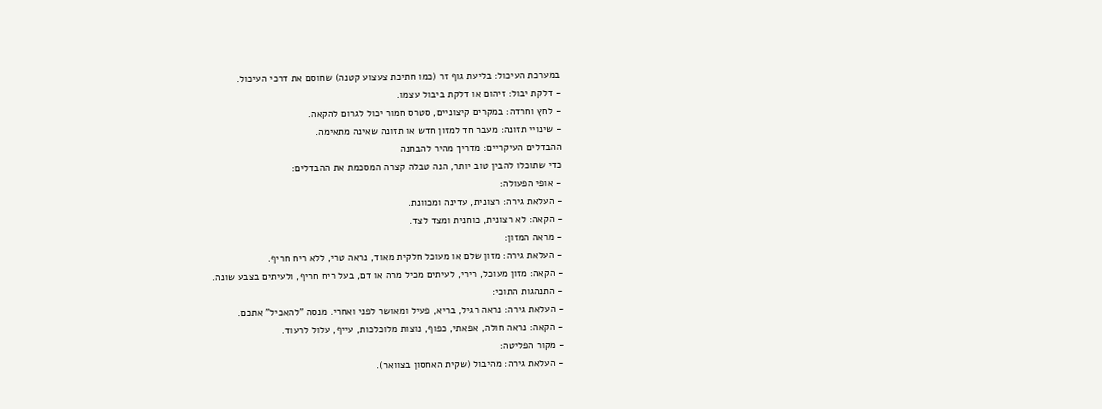במערכת העיכול: בליעת גוף זר (כמו חתיכת צעצוע קטנה) שחוסם את דרכי העיכול.
- דלקת יבול: זיהום או דלקת ביבול עצמו.
- לחץ וחרדה: במקרים קיצוניים, סטרס חמור יכול לגרום להקאה.
- שינויי תזונה: מעבר חד למזון חדש או תזונה שאינה מתאימה.
ההבדלים העיקריים: מדריך מהיר להבחנה
כדי שתוכלו להבין טוב יותר, הנה טבלה קצרה המסכמת את ההבדלים:
- אופי הפעולה:
- העלאת גירה: רצונית, עדינה ומכוונת.
- הקאה: לא רצונית, כוחנית ומצד לצד.
- מראה המזון:
- העלאת גירה: מזון שלם או מעוכל חלקית מאוד, נראה טרי, ללא ריח חריף.
- הקאה: מזון מעוכל, רירי, לעיתים מכיל מרה או דם, בעל ריח חריף, ולעיתים בצבע שונה.
- התנהגות התוכי:
- העלאת גירה: נראה רגיל, בריא, פעיל ומאושר לפני ואחרי. מנסה "להאכיל" אתכם.
- הקאה: נראה חולה, אפאתי, כפוף, נוצות מלוכלכות, עייף, עלול לרעוד.
- מקור הפליטה:
- העלאת גירה: מהיבול (שקית האחסון בצוואר).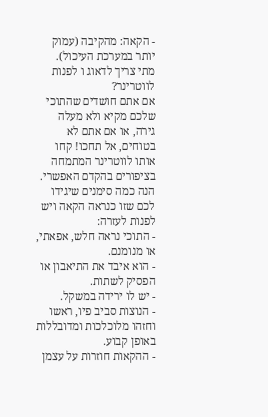- הקאה: מהקיבה (עמוק יותר במערכת העיכול).
מתי צריך לדאוג ו לפנות לווטרינר?
אם אתם חושדים שהתוכי שלכם מקיא ולא מעלה גירה, או אם אתם לא בטוחים, אל תחכו! קחו אותו לווטרינר המתמחה בציפורים בהקדם האפשרי. הנה כמה סימנים שיגידו לכם שזו כנראה הקאה ויש לפנות לעזרה:
- התוכי נראה חלש, אפאתי, או מנומנם.
- הוא איבד את התיאבון או הפסיק לשתות.
- יש לו ירידה במשקל.
- הנוצות סביב פיו, ראשו וחזהו מלוכלכות ומדובללות באופן קבוע.
- ההקאות חוזרות על עצמן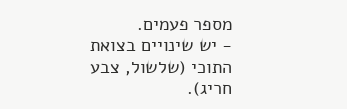מספר פעמים.
- יש שינויים בצואת התוכי (שלשול, צבע חריג).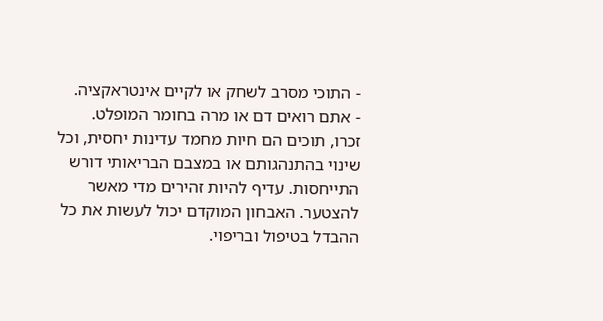- התוכי מסרב לשחק או לקיים אינטראקציה.
- אתם רואים דם או מרה בחומר המופלט.
זכרו, תוכים הם חיות מחמד עדינות יחסית, וכל שינוי בהתנהגותם או במצבם הבריאותי דורש התייחסות. עדיף להיות זהירים מדי מאשר להצטער. האבחון המוקדם יכול לעשות את כל ההבדל בטיפול ובריפוי.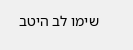שימו לב היטב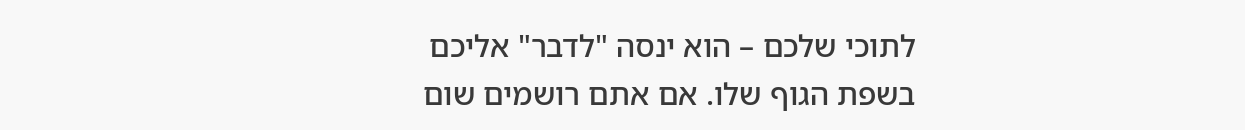לתוכי שלכם – הוא ינסה "לדבר" אליכם בשפת הגוף שלו. אם אתם רושמים שום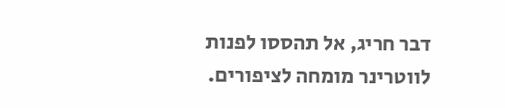דבר חריג, אל תהססו לפנות לווטרינר מומחה לציפורים.